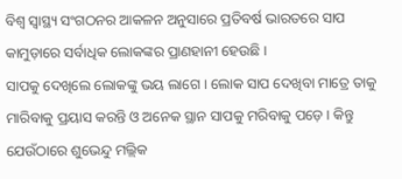ବିଶ୍ୱ ସ୍ୱାସ୍ଥ୍ୟ ସଂଗଠନର ଆକଳନ ଅନୁସାରେ ପ୍ରତିବର୍ଷ ଭାରତରେ ସାପ କାମୁଡ଼ାରେ ସର୍ବାଧିକ ଲୋକଙ୍କର ପ୍ରାଣହାନୀ ହେଉଛି ।
ସାପକୁ ଦେଖିଲେ ଲୋକଙ୍କୁ ଭୟ ଲାଗେ । ଲୋକ ସାପ ଦେଖିବା ମାତ୍ରେ ତାକୁ ମାରିବାକୁ ପ୍ରୟାସ କରନ୍ତି ଓ ଅନେକ ସ୍ଥାନ ସାପକୁ ମରିବାକୁ ପଡ଼େ । କିନ୍ତୁ ଯେଉଁଠାରେ ଶୁଭେନ୍ଦୁ ମଲ୍ଲିକ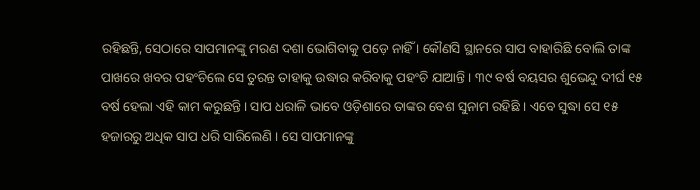ରହିଛନ୍ତି, ସେଠାରେ ସାପମାନଙ୍କୁ ମରଣ ଦଶା ଭୋଗିବାକୁ ପଡ଼େ ନାହିଁ । କୌଣସି ସ୍ଥାନରେ ସାପ ବାହାରିଛି ବୋଲି ତାଙ୍କ ପାଖରେ ଖବର ପହଂଚିଲେ ସେ ତୁରନ୍ତ ତାହାକୁ ଉଦ୍ଧାର କରିବାକୁ ପହଂଚି ଯାଆନ୍ତି । ୩୯ ବର୍ଷ ବୟସର ଶୁଭେନ୍ଦୁ ଦୀର୍ଘ ୧୫ ବର୍ଷ ହେଲା ଏହି କାମ କରୁଛନ୍ତି । ସାପ ଧରାଳି ଭାବେ ଓଡ଼ିଶାରେ ତାଙ୍କର ବେଶ ସୁନାମ ରହିଛି । ଏବେ ସୁଦ୍ଧା ସେ ୧୫ ହଜାରରୁ ଅଧିକ ସାପ ଧରି ସାରିଲେଣି । ସେ ସାପମାନଙ୍କୁ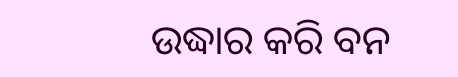ଉଦ୍ଧାର କରି ବନ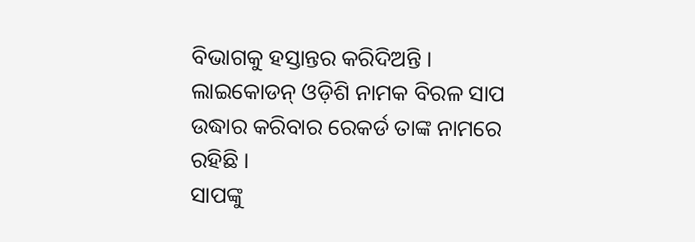ବିଭାଗକୁ ହସ୍ତାନ୍ତର କରିଦିଅନ୍ତି । ଲାଇକୋଡନ୍ ଓଡ଼ିଶି ନାମକ ବିରଳ ସାପ ଉଦ୍ଧାର କରିବାର ରେକର୍ଡ ତାଙ୍କ ନାମରେ ରହିଛି ।
ସାପଙ୍କୁ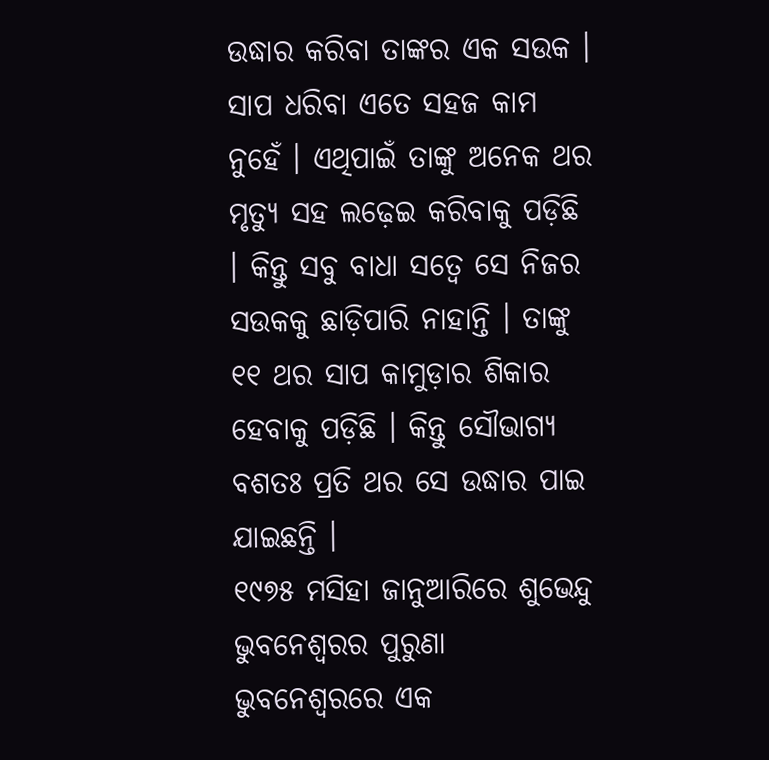ଉଦ୍ଧାର କରିବା ତାଙ୍କର ଏକ ସଉକ । ସାପ ଧରିବା ଏତେ ସହଜ କାମ ନୁହେଁ । ଏଥିପାଇଁ ତାଙ୍କୁ ଅନେକ ଥର ମୃତ୍ୟୁ ସହ ଲଢ଼େଇ କରିବାକୁ ପଡ଼ିଛି । କିନ୍ତୁ ସବୁ ବାଧା ସତ୍ୱେ ସେ ନିଜର ସଉକକୁ ଛାଡ଼ିପାରି ନାହାନ୍ତି । ତାଙ୍କୁ ୧୧ ଥର ସାପ କାମୁଡ଼ାର ଶିକାର ହେବାକୁ ପଡ଼ିଛି । କିନ୍ତୁ ସୌଭାଗ୍ୟ ବଶତଃ ପ୍ରତି ଥର ସେ ଉଦ୍ଧାର ପାଇ ଯାଇଛନ୍ତି ।
୧୯୭୫ ମସିହା ଜାନୁଆରିରେ ଶୁଭେନ୍ଦୁ ଭୁବନେଶ୍ୱରର ପୁରୁଣା ଭୁବନେଶ୍ୱରରେ ଏକ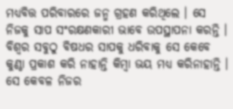ମଧ୍ୟବିତ୍ତ ପରିବାରରେ ଜନ୍ମ ଗ୍ରହଣ କରିଥିଲେ । ସେ ନିଜକୁ ସାପ ସଂରକ୍ଷଣକାରୀ ଭାବେ ଉପସ୍ଥାପନା କରନ୍ତି । ବିଶ୍ୱର ସବୁଠୁ ବିଷଧର ସାପକୁ ଧରିବାକୁ ସେ କେବେ କୁଣ୍ଠା ପ୍ରକାଶ କରି ନାହାନ୍ତି କିମ୍ବା ଭୟ ମଧ୍ୟ କରିନାହାନ୍ତି । ସେ କେବଳ ନିଜର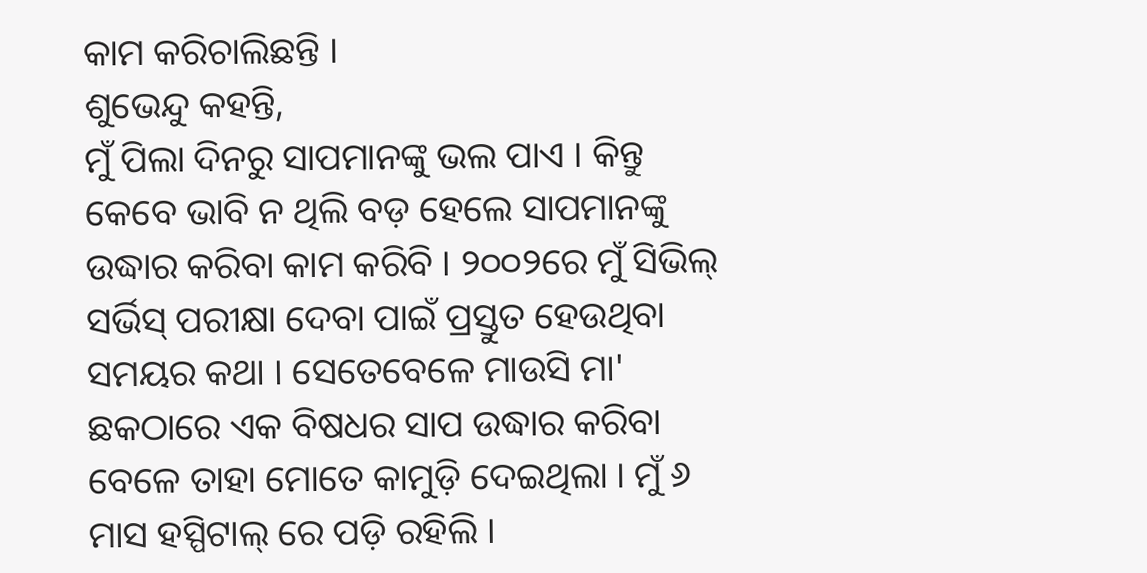କାମ କରିଚାଲିଛନ୍ତି ।
ଶୁଭେନ୍ଦୁ କହନ୍ତି,
ମୁଁ ପିଲା ଦିନରୁ ସାପମାନଙ୍କୁ ଭଲ ପାଏ । କିନ୍ତୁ କେବେ ଭାବି ନ ଥିଲି ବଡ଼ ହେଲେ ସାପମାନଙ୍କୁ ଉଦ୍ଧାର କରିବା କାମ କରିବି । ୨୦୦୨ରେ ମୁଁ ସିଭିଲ୍ ସର୍ଭିସ୍ ପରୀକ୍ଷା ଦେବା ପାଇଁ ପ୍ରସ୍ତୁତ ହେଉଥିବା ସମୟର କଥା । ସେତେବେଳେ ମାଉସି ମା' ଛକଠାରେ ଏକ ବିଷଧର ସାପ ଉଦ୍ଧାର କରିବା ବେଳେ ତାହା ମୋତେ କାମୁଡ଼ି ଦେଇଥିଲା । ମୁଁ ୬ ମାସ ହସ୍ପିଟାଲ୍ ରେ ପଡ଼ି ରହିଲି ।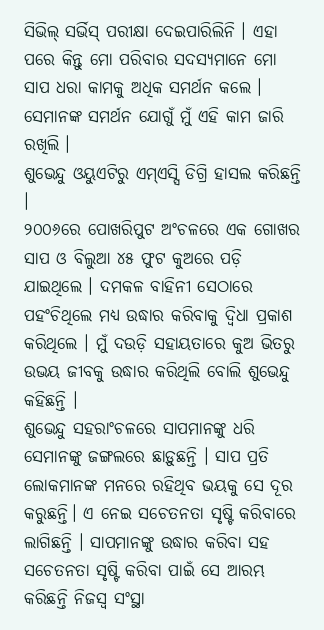ସିଭିଲ୍ ସର୍ଭିସ୍ ପରୀକ୍ଷା ଦେଇପାରିଲିନି । ଏହା ପରେ କିନ୍ତୁ ମୋ ପରିବାର ସଦସ୍ୟମାନେ ମୋ ସାପ ଧରା କାମକୁ ଅଧିକ ସମର୍ଥନ କଲେ । ସେମାନଙ୍କ ସମର୍ଥନ ଯୋଗୁଁ ମୁଁ ଏହି କାମ ଜାରି ରଖିଲି ।
ଶୁଭେନ୍ଦୁ ଓୟୁଏଟିରୁ ଏମ୍ଏସ୍ସି ଡିଗ୍ରି ହାସଲ କରିଛନ୍ତି ।
୨୦୦୬ରେ ପୋଖରିପୁଟ ଅଂଚଳରେ ଏକ ଗୋଖର ସାପ ଓ ବିଲୁଆ ୪୫ ଫୁଟ କୁଅରେ ପଡ଼ି ଯାଇଥିଲେ । ଦମକଳ ବାହିନୀ ସେଠାରେ ପହଂଚିଥିଲେ ମଧ୍ୟ ଉଦ୍ଧାର କରିବାକୁ ଦ୍ଵିଧା ପ୍ରକାଶ କରିଥିଲେ । ମୁଁ ଦଉଡ଼ି ସହାୟତାରେ କୁଅ ଭିତରୁ ଉଭୟ ଜୀବକୁ ଉଦ୍ଧାର କରିଥିଲି ବୋଲି ଶୁଭେନ୍ଦୁ କହିଛନ୍ତି ।
ଶୁଭେନ୍ଦୁ ସହରାଂଚଳରେ ସାପମାନଙ୍କୁ ଧରି ସେମାନଙ୍କୁ ଜଙ୍ଗଲରେ ଛାଡ଼ୁଛନ୍ତି । ସାପ ପ୍ରତି ଲୋକମାନଙ୍କ ମନରେ ରହିଥିବ ଭୟକୁ ସେ ଦୂର କରୁଛନ୍ତି। ଏ ନେଇ ସଚେତନତା ସୃଷ୍ଟି କରିବାରେ ଲାଗିଛନ୍ତି । ସାପମାନଙ୍କୁ ଉଦ୍ଧାର କରିବା ସହ ସଚେତନତା ସୃଷ୍ଟି କରିବା ପାଇଁ ସେ ଆରମ୍ଭ କରିଛନ୍ତି ନିଜସ୍ୱ ସଂସ୍ଥା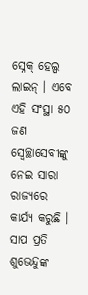ସ୍ନେକ୍ ହେଲ୍ପ ଲାଇନ୍ । ଏବେ ଏହି ସଂସ୍ଥା ୫୦ ଜଣ ସ୍ୱେଚ୍ଛାସେବୀଙ୍କୁ ନେଇ ସାରା ରାଜ୍ୟରେ କାର୍ଯ୍ୟ କରୁଛି ।
ସାପ ପ୍ରତି ଶୁଭେନ୍ଦୁଙ୍କ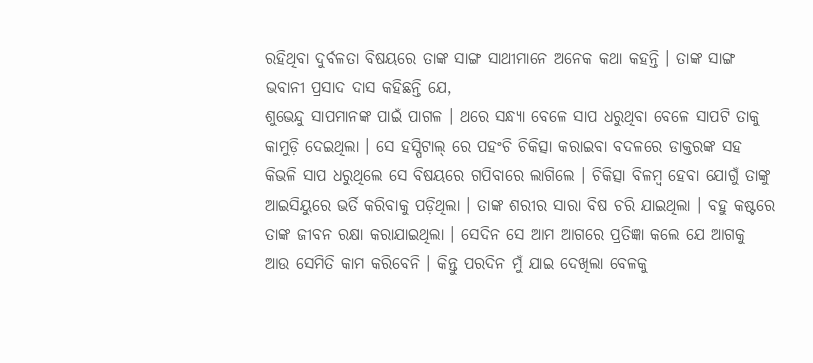ରହିଥିବା ଦୁର୍ବଳତା ବିଷୟରେ ତାଙ୍କ ସାଙ୍ଗ ସାଥୀମାନେ ଅନେକ କଥା କହନ୍ତି । ତାଙ୍କ ସାଙ୍ଗ ଭବାନୀ ପ୍ରସାଦ ଦାସ କହିଛନ୍ତି ଯେ,
ଶୁଭେନ୍ଦୁ ସାପମାନଙ୍କ ପାଇଁ ପାଗଳ । ଥରେ ସନ୍ଧ୍ୟା ବେଳେ ସାପ ଧରୁଥିବା ବେଳେ ସାପଟି ତାକୁ କାମୁଡ଼ି ଦେଇଥିଲା । ସେ ହସ୍ପିଟାଲ୍ ରେ ପହଂଚି ଚିକିତ୍ସା କରାଇବା ବଦଳରେ ଡାକ୍ତରଙ୍କ ସହ କିଭଳି ସାପ ଧରୁଥିଲେ ସେ ବିଷୟରେ ଗପିବାରେ ଲାଗିଲେ । ଚିକିତ୍ସା ବିଳମ୍ବ ହେବା ଯୋଗୁଁ ତାଙ୍କୁ ଆଇସିୟୁରେ ଭର୍ତି କରିବାକୁ ପଡ଼ିଥିଲା । ତାଙ୍କ ଶରୀର ସାରା ବିଷ ଚରି ଯାଇଥିଲା । ବହୁ କଷ୍ଟରେ ତାଙ୍କ ଜୀବନ ରକ୍ଷା କରାଯାଇଥିଲା । ସେଦିନ ସେ ଆମ ଆଗରେ ପ୍ରତିଜ୍ଞା କଲେ ଯେ ଆଗକୁ ଆଉ ସେମିତି କାମ କରିବେନି । କିନ୍ତୁ ପରଦିନ ମୁଁ ଯାଇ ଦେଖିଲା ବେଳକୁ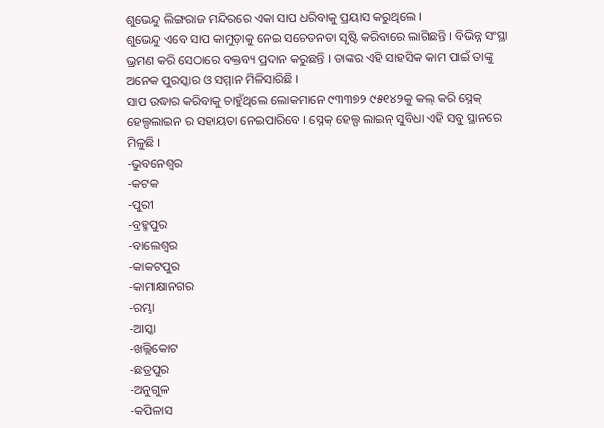ଶୁଭେନ୍ଦୁ ଲିଙ୍ଗରାଜ ମନ୍ଦିରରେ ଏକା ସାପ ଧରିବାକୁ ପ୍ରୟାସ କରୁଥିଲେ ।
ଶୁଭେନ୍ଦୁ ଏବେ ସାପ କାମୁଡ଼ାକୁ ନେଇ ସଚେତନତା ସୃଷ୍ଟି କରିବାରେ ଲାଗିଛନ୍ତି । ବିଭିନ୍ନ ସଂସ୍ଥା ଭ୍ରମଣ କରି ସେଠାରେ ବକ୍ତବ୍ୟ ପ୍ରଦାନ କରୁଛନ୍ତି । ତାଙ୍କର ଏହି ସାହସିକ କାମ ପାଇଁ ତାଙ୍କୁ ଅନେକ ପୁରସ୍କାର ଓ ସମ୍ମାନ ମିଳିସାରିଛି ।
ସାପ ଉଦ୍ଧାର କରିବାକୁ ଚାହୁଁଥିଲେ ଲୋକମାନେ ୯୩୩୭୨ ୯୫୧୪୨କୁ କଲ୍ କରି ସ୍ନେକ୍ ହେଲ୍ପଲାଇନ ର ସହାୟତା ନେଇପାରିବେ । ସ୍ନେକ୍ ହେଲ୍ପ ଲାଇନ୍ ସୁବିଧା ଏହି ସବୁ ସ୍ଥାନରେ ମିଳୁଛି ।
-ଭୁବନେଶ୍ୱର
-କଟକ
-ପୁରୀ
-ବ୍ରହ୍ମପୁର
-ବାଲେଶ୍ୱର
-କାକଟପୁର
-କାମାକ୍ଷାନଗର
-ରମ୍ଭା
-ଆସ୍କା
-ଖଲ୍ଲିକୋଟ
-ଛତ୍ରପୁର
-ଅନୁଗୁଳ
-କପିଳାସ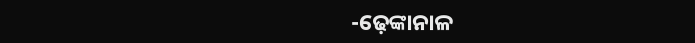-ଢ଼େଙ୍କାନାଳ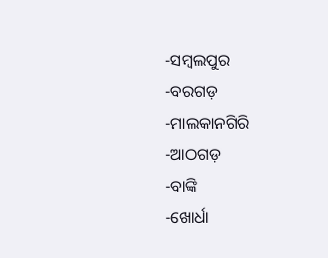-ସମ୍ବଲପୁର
-ବରଗଡ଼
-ମାଲକାନଗିରି
-ଆଠଗଡ଼
-ବାଙ୍କି
-ଖୋର୍ଧା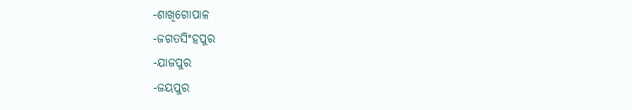-ଶାଖିଗୋପାଳ
-ଜଗତସିଂହପୁର
-ଯାଜପୁର
-ଜୟପୁର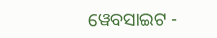ୱେବସାଇଟ -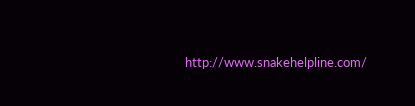http://www.snakehelpline.com/